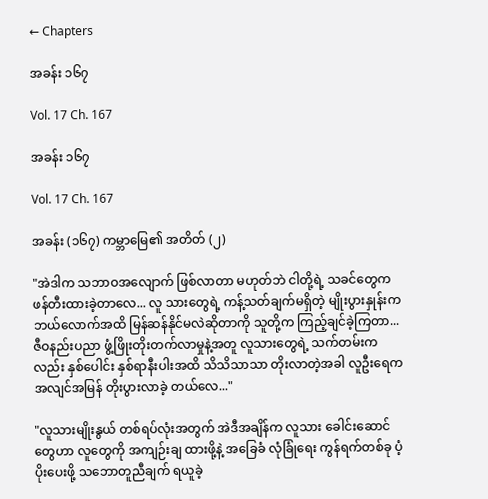← Chapters

အခန်း ၁၆၇

Vol. 17 Ch. 167

အခန်း ၁၆၇

Vol. 17 Ch. 167

အခန်း (၁၆၇) ကမ္ဘာမြေ၏ အတိတ် (၂)

"အဲဒါက သဘာဝအလျောက် ဖြစ်လာတာ မဟုတ်ဘဲ ငါတို့ရဲ့ သခင်တွေက ဖန်တီးထားခဲ့တာလေ... လူ သားတွေရဲ့ ကန့်သတ်ချက်မရှိတဲ့ မျိုးပွားနှုန်းက ဘယ်လောက်အထိ မြန်ဆန်နိုင်မလဲဆိုတာကို သူတို့က ကြည့်ချင်ခဲ့ကြတာ... ဇီဝနည်းပညာ ဖွံ့ဖြိုးတိုးတက်လာမှုနဲ့အတူ လူသားတွေရဲ့ သက်တမ်းကလည်း နှစ်ပေါင်း နှစ်ရာနီးပါးအထိ သိသိသာသာ တိုးလာတဲ့အခါ လူဦးရေက အလျင်အမြန် တိုးပွားလာခဲ့ တယ်လေ..."

"လူသားမျိုးနွယ် တစ်ရပ်လုံးအတွက် အဲဒီအချိန်က လူသား ခေါင်းဆောင်တွေဟာ လူတွေကို အကျဉ်းချ ထားဖို့နဲ့ အခြေခံ လုံခြုံရေး ကွန်ရက်တစ်ခု ပံ့ပိုးပေးဖို့ သဘောတူညီချက် ရယူခဲ့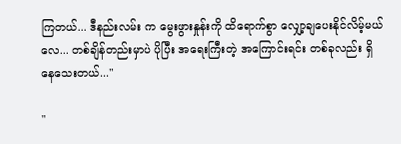ကြတယ်... ဒီနည်းလမ်း က မွေးဖွားနှုန်းကို ထိရောက်စွာ လျှော့ချပေးနိုင်လိမ့်မယ်လေ... တစ်ချိန်တည်းမှာပဲ ပိုပြီး အရေးကြီးတဲ့ အကြောင်းရင်း တစ်ခုလည်း ရှိနေသေးတယ်..."

"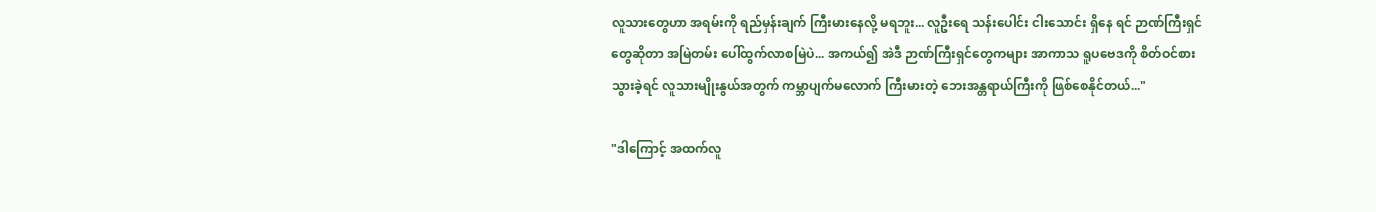လူသားတွေဟာ အရမ်းကို ရည်မှန်းချက် ကြီးမားနေလို့ မရဘူး... လူဦးရေ သန်းပေါင်း ငါးသောင်း ရှိနေ ရင် ဉာဏ်ကြီးရှင်တွေဆိုတာ အမြဲတမ်း ပေါ်ထွက်လာစမြဲပဲ... အကယ်၍ အဲဒီ ဉာဏ်ကြီးရှင်တွေကများ အာကာသ ရူပဗေဒကို စိတ်ဝင်စားသွားခဲ့ရင် လူသားမျိုးနွယ်အတွက် ကမ္ဘာပျက်မလောက် ကြီးမားတဲ့ ဘေးအန္တရာယ်ကြီးကို ဖြစ်စေနိုင်တယ်..."

"ဒါကြောင့် အထက်လူ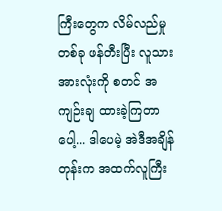ကြီးတွေက လိမ်လည်မှုတစ်ခု ဖန်တီးပြီး လူသားအားလုံးကို စတင် အကျဉ်းချ ထားခဲ့ကြတာပေါ့... ဒါပေမဲ့ အဲဒီအချိန်တုန်းက အထက်လူကြီး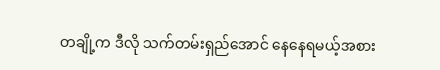တချို့က ဒီလို သက်တမ်းရှည်အောင် နေနေရမယ့်အစား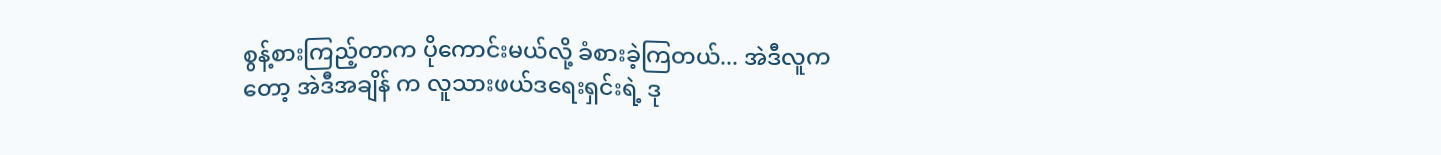စွန့်စားကြည့်တာက ပိုကောင်းမယ်လို့ ခံစားခဲ့ကြတယ်... အဲဒီလူကတော့ အဲဒီအချိန် က လူသားဖယ်ဒရေးရှင်းရဲ့ ဒု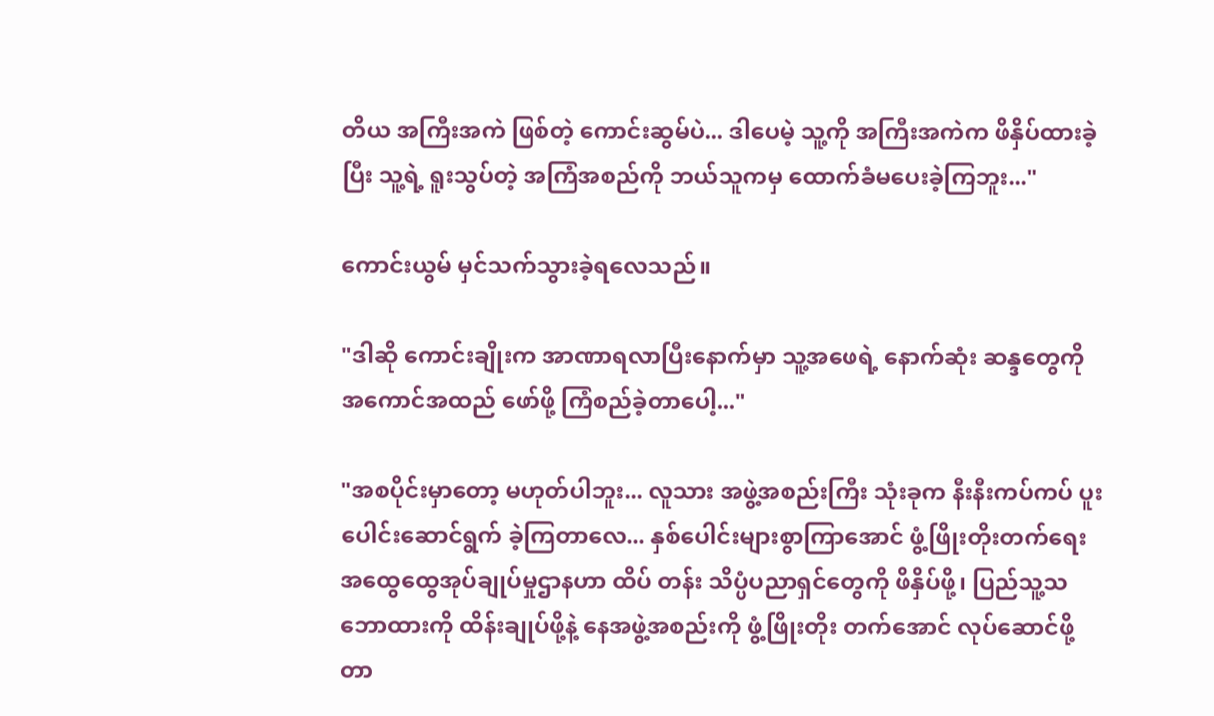တိယ အကြီးအကဲ ဖြစ်တဲ့ ကောင်းဆွမ်ပဲ... ဒါပေမဲ့ သူ့ကို အကြီးအကဲက ဖိနှိပ်ထားခဲ့ပြီး သူ့ရဲ့ ရူးသွပ်တဲ့ အကြံအစည်ကို ဘယ်သူကမှ ထောက်ခံမပေးခဲ့ကြဘူး..."

ကောင်းယွမ် မှင်သက်သွားခဲ့ရလေသည်။

"ဒါဆို ကောင်းချိုးက အာဏာရလာပြီးနောက်မှာ သူ့အဖေရဲ့ နောက်ဆုံး ဆန္ဒတွေကို အကောင်အထည် ဖော်ဖို့ ကြံစည်ခဲ့တာပေါ့..."

"အစပိုင်းမှာတော့ မဟုတ်ပါဘူး... လူသား အဖွဲ့အစည်းကြီး သုံးခုက နီးနီးကပ်ကပ် ပူးပေါင်းဆောင်ရွက် ခဲ့ကြတာလေ... နှစ်ပေါင်းများစွာကြာအောင် ဖွံ့ဖြိုးတိုးတက်ရေး အထွေထွေအုပ်ချုပ်မှုဌာနဟာ ထိပ် တန်း သိပ္ပံပညာရှင်တွေကို ဖိနှိပ်ဖို့၊ ပြည်သူ့သဘောထားကို ထိန်းချုပ်ဖို့နဲ့ နေအဖွဲ့အစည်းကို ဖွံ့ဖြိုးတိုး တက်အောင် လုပ်ဆောင်ဖို့ တာ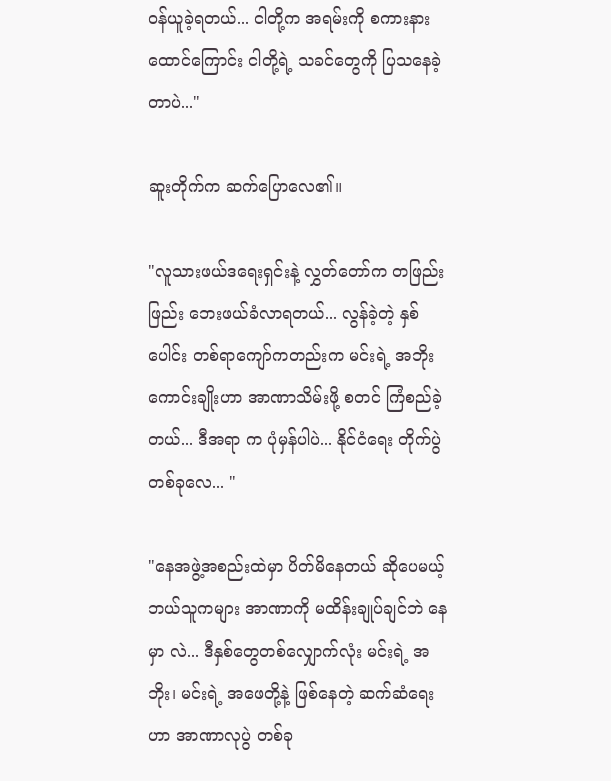ဝန်ယူခဲ့ရတယ်... ငါတို့က အရမ်းကို စကားနားထောင်ကြောင်း ငါတို့ရဲ့ သခင်တွေကို ပြသနေခဲ့တာပဲ..."

ဆူးတိုက်က ဆက်ပြောလေ၏။

"လူသားဖယ်ဒရေးရှင်းနဲ့ လွှတ်တော်က တဖြည်းဖြည်း ဘေးဖယ်ခံလာရတယ်... လွန်ခဲ့တဲ့ နှစ်ပေါင်း တစ်ရာကျော်ကတည်းက မင်းရဲ့ အဘိုး ကောင်းချိုးဟာ အာဏာသိမ်းဖို့ စတင် ကြံစည်ခဲ့တယ်... ဒီအရာ က ပုံမှန်ပါပဲ... နိုင်ငံရေး တိုက်ပွဲတစ်ခုလေ... "

"နေအဖွဲ့အစည်းထဲမှာ ပိတ်မိနေတယ် ဆိုပေမယ့် ဘယ်သူကများ အာဏာကို မထိန်းချုပ်ချင်ဘဲ နေမှာ လဲ... ဒီနှစ်တွေတစ်လျှောက်လုံး မင်းရဲ့ အဘိုး၊ မင်းရဲ့ အဖေတို့နဲ့ ဖြစ်နေတဲ့ ဆက်ဆံရေးဟာ အာဏာလုပွဲ တစ်ခု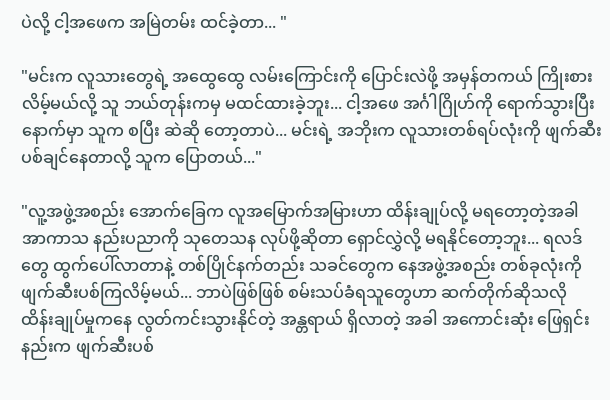ပဲလို့ ငါ့အဖေက အမြဲတမ်း ထင်ခဲ့တာ... "

"မင်းက လူသားတွေရဲ့ အထွေထွေ လမ်းကြောင်းကို ပြောင်းလဲဖို့ အမှန်တကယ် ကြိုးစားလိမ့်မယ်လို့ သူ ဘယ်တုန်းကမှ မထင်ထားခဲ့ဘူး... ငါ့အဖေ အင်္ဂါဂြိုဟ်ကို ရောက်သွားပြီးနောက်မှာ သူက စပြီး ဆဲဆို တော့တာပဲ... မင်းရဲ့ အဘိုးက လူသားတစ်ရပ်လုံးကို ဖျက်ဆီးပစ်ချင်နေတာလို့ သူက ပြောတယ်..."

"လူ့အဖွဲ့အစည်း အောက်ခြေက လူအမြောက်အမြားဟာ ထိန်းချုပ်လို့ မရတော့တဲ့အခါ အာကာသ နည်းပညာကို သုတေသန လုပ်ဖို့ဆိုတာ ရှောင်လွှဲလို့ မရနိုင်တော့ဘူး... ရလဒ်တွေ ထွက်ပေါ်လာတာနဲ့ တစ်ပြိုင်နက်တည်း သခင်တွေက နေအဖွဲ့အစည်း တစ်ခုလုံးကို ဖျက်ဆီးပစ်ကြလိမ့်မယ်... ဘာပဲဖြစ်ဖြစ် စမ်းသပ်ခံရသူတွေဟာ ဆက်တိုက်ဆိုသလို ထိန်းချုပ်မှုကနေ လွတ်ကင်းသွားနိုင်တဲ့ အန္တရာယ် ရှိလာတဲ့ အခါ အကောင်းဆုံး ဖြေရှင်းနည်းက ဖျက်ဆီးပစ်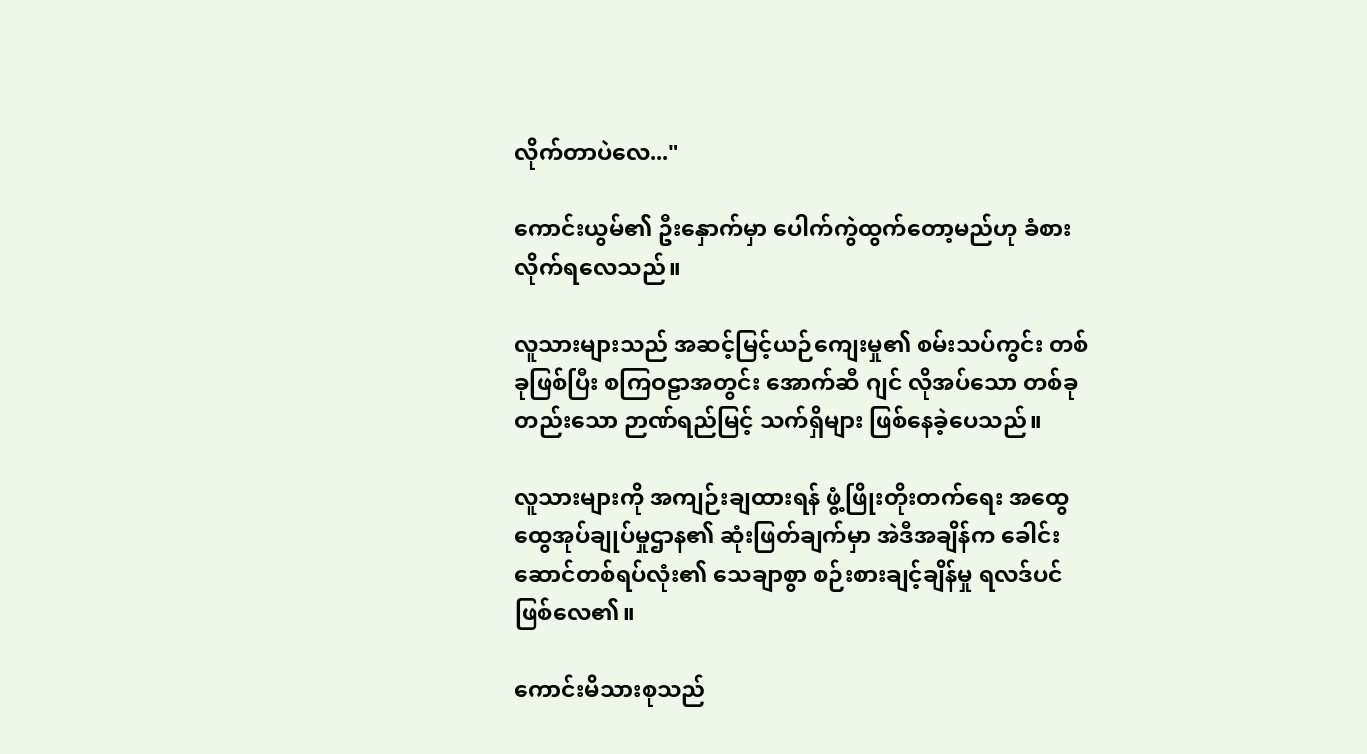လိုက်တာပဲလေ..."

ကောင်းယွမ်၏ ဦးနှောက်မှာ ပေါက်ကွဲထွက်တော့မည်ဟု ခံစားလိုက်ရလေသည်။

လူသားများသည် အဆင့်မြင့်ယဉ်ကျေးမှု၏ စမ်းသပ်ကွင်း တစ်ခုဖြစ်ပြီး စကြဝဠာအတွင်း အောက်ဆီ ဂျင် လိုအပ်သော တစ်ခုတည်းသော ဉာဏ်ရည်မြင့် သက်ရှိများ ဖြစ်နေခဲ့ပေသည်။

လူသားများကို အကျဉ်းချထားရန် ဖွံ့ဖြိုးတိုးတက်ရေး အထွေထွေအုပ်ချုပ်မှုဌာန၏ ဆုံးဖြတ်ချက်မှာ အဲဒီအချိန်က ခေါင်းဆောင်တစ်ရပ်လုံး၏ သေချာစွာ စဉ်းစားချင့်ချိန်မှု ရလဒ်ပင် ဖြစ်လေ၏။

ကောင်းမိသားစုသည်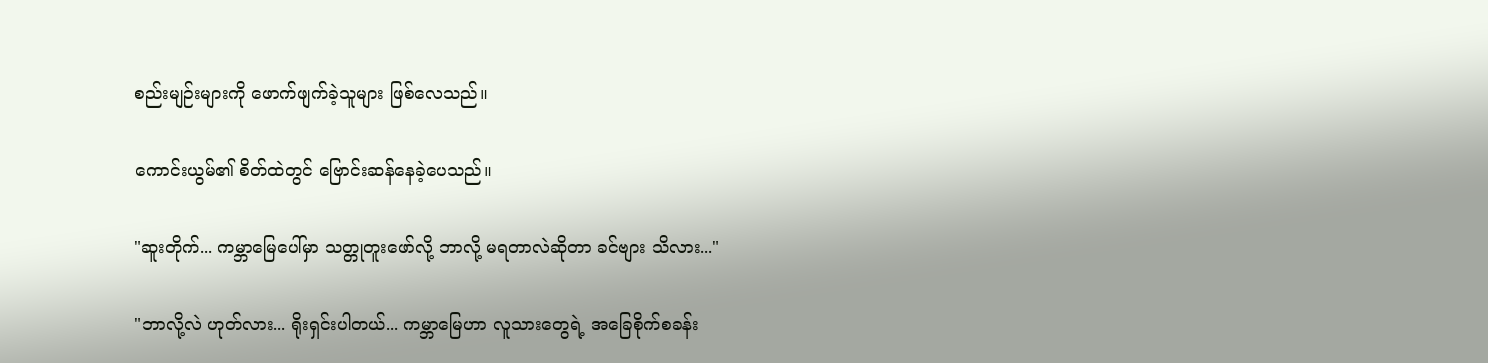စည်းမျဉ်းများကို ဖောက်ဖျက်ခဲ့သူများ ဖြစ်လေသည်။

ကောင်းယွမ်၏ စိတ်ထဲတွင် ဗြောင်းဆန်နေခဲ့ပေသည်။

"ဆူးတိုက်... ကမ္ဘာမြေပေါ်မှာ သတ္တုတူးဖော်လို့ ဘာလို့ မရတာလဲဆိုတာ ခင်ဗျား သိလား..."

"ဘာလို့လဲ ဟုတ်လား... ရိုးရှင်းပါတယ်... ကမ္ဘာမြေဟာ လူသားတွေရဲ့ အခြေစိုက်စခန်း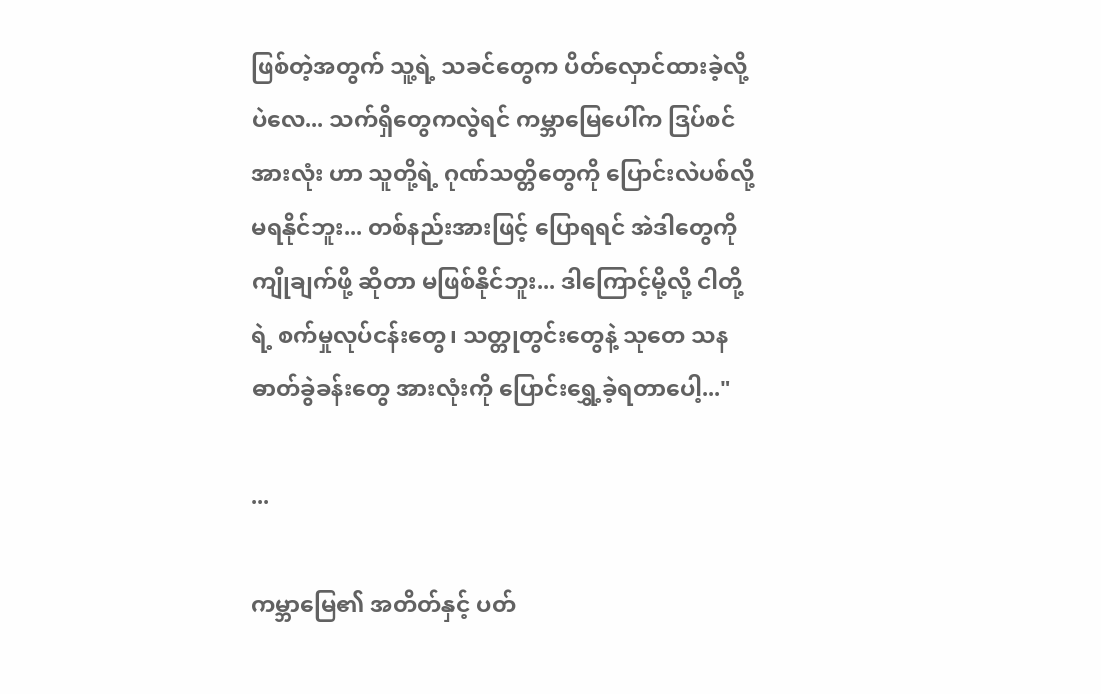ဖြစ်တဲ့အတွက် သူ့ရဲ့ သခင်တွေက ပိတ်လှောင်ထားခဲ့လို့ပဲလေ... သက်ရှိတွေကလွဲရင် ကမ္ဘာမြေပေါ်က ဒြပ်စင် အားလုံး ဟာ သူတို့ရဲ့ ဂုဏ်သတ္တိတွေကို ပြောင်းလဲပစ်လို့ မရနိုင်ဘူး... တစ်နည်းအားဖြင့် ပြောရရင် အဲဒါတွေကို ကျိုချက်ဖို့ ဆိုတာ မဖြစ်နိုင်ဘူး... ဒါကြောင့်မို့လို့ ငါတို့ရဲ့ စက်မှုလုပ်ငန်းတွေ၊ သတ္တုတွင်းတွေနဲ့ သုတေ သန ဓာတ်ခွဲခန်းတွေ အားလုံးကို ပြောင်းရွှေ့ခဲ့ရတာပေါ့..."

...

ကမ္ဘာမြေ၏ အတိတ်နှင့် ပတ်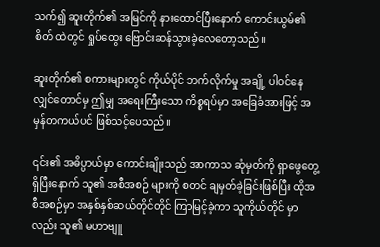သက်၍ ဆူးတိုက်၏ အမြင်ကို နားထောင်ပြီးနောက် ကောင်းယွမ်၏ စိတ် ထဲတွင် ရှုပ်ထွေး ဗြောင်းဆန်သွားခဲ့လေတော့သည်။

ဆူးတိုက်၏ စကားများတွင် ကိုယ်ပိုင် ဘက်လိုက်မှု အချို့ ပါဝင်နေလျှင်တောင်မှ ဤမျှ အရေးကြီးသော ကိစ္စရပ်မှာ အခြေခံအားဖြင့် အမှန်တကယ်ပင် ဖြစ်သင့်ပေသည်။

၎င်း၏ အဓိပ္ပာယ်မှာ ကောင်းချိုးသည် အာကာသ ဆုံမှတ်ကို ရှာဖွေတွေ့ရှိပြီးနောက် သူ၏ အစီအစဉ် များကို စတင် ချမှတ်ခဲ့ခြင်းဖြစ်ပြီး ထိုအစီအစဉ်မှာ အနှစ်နှစ်ဆယ်တိုင်တိုင် ကြာမြင့်ခဲ့ကာ သူကိုယ်တိုင် မှာလည်း သူ၏ မဟာဗျူ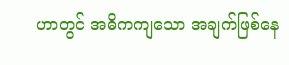ဟာတွင် အဓိကကျသော အချက်ဖြစ်နေ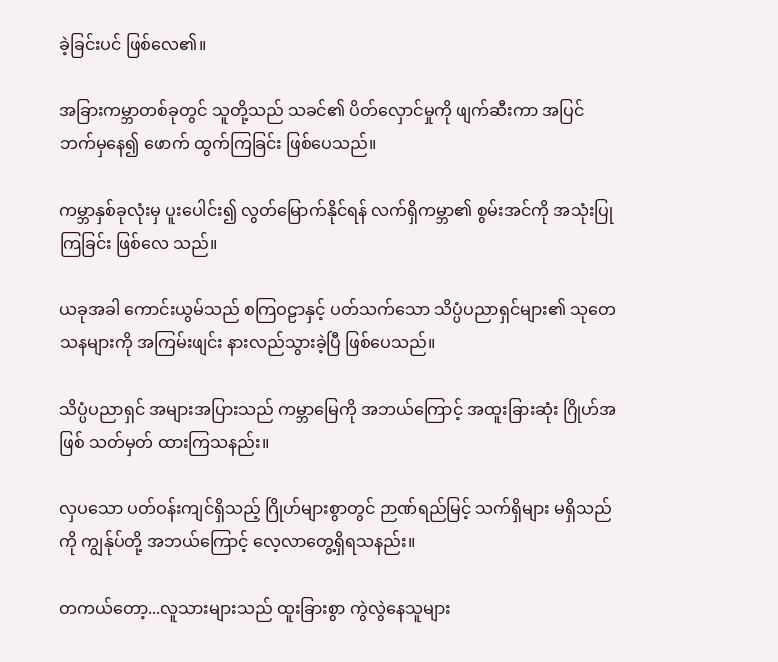ခဲ့ခြင်းပင် ဖြစ်လေ၏။

အခြားကမ္ဘာတစ်ခုတွင် သူတို့သည် သခင်၏ ပိတ်လှောင်မှုကို ဖျက်ဆီးကာ အပြင်ဘက်မှနေ၍ ဖောက် ထွက်ကြခြင်း ဖြစ်ပေသည်။

ကမ္ဘာနှစ်ခုလုံးမှ ပူးပေါင်း၍ လွတ်မြောက်နိုင်ရန် လက်ရှိကမ္ဘာ၏ စွမ်းအင်ကို အသုံးပြုကြခြင်း ဖြစ်လေ သည်။

ယခုအခါ ကောင်းယွမ်သည် စကြဝဠာနှင့် ပတ်သက်သော သိပ္ပံပညာရှင်များ၏ သုတေသနများကို အကြမ်းဖျင်း နားလည်သွားခဲ့ပြီ ဖြစ်ပေသည်။

သိပ္ပံပညာရှင် အများအပြားသည် ကမ္ဘာမြေကို အဘယ်ကြောင့် အထူးခြားဆုံး ဂြိုဟ်အဖြစ် သတ်မှတ် ထားကြသနည်း။

လှပသော ပတ်ဝန်းကျင်ရှိသည့် ဂြိုဟ်များစွာတွင် ဉာဏ်ရည်မြင့် သက်ရှိများ မရှိသည်ကို ကျွန်ုပ်တို့ အဘယ်ကြောင့် လေ့လာတွေ့ရှိရသနည်း။

တကယ်တော့...လူသားများသည် ထူးခြားစွာ ကွဲလွဲနေသူများ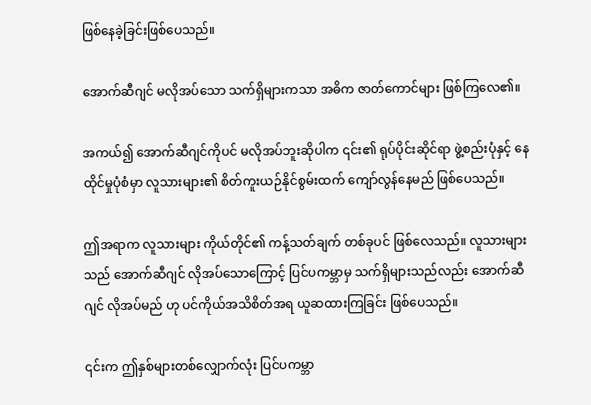ဖြစ်နေခဲ့ခြင်းဖြစ်ပေသည်။

အောက်ဆီဂျင် မလိုအပ်သော သက်ရှိများကသာ အဓိက ဇာတ်ကောင်များ ဖြစ်ကြလေ၏။

အကယ်၍ အောက်ဆီဂျင်ကိုပင် မလိုအပ်ဘူးဆိုပါက ၎င်း၏ ရုပ်ပိုင်းဆိုင်ရာ ဖွဲ့စည်းပုံနှင့် နေထိုင်မှုပုံစံမှာ လူသားများ၏ စိတ်ကူးယဉ်နိုင်စွမ်းထက် ကျော်လွန်နေမည် ဖြစ်ပေသည်။

ဤအရာက လူသားများ ကိုယ်တိုင်၏ ကန့်သတ်ချက် တစ်ခုပင် ဖြစ်လေသည်။ လူသားများသည် အောက်ဆီဂျင် လိုအပ်သောကြောင့် ပြင်ပကမ္ဘာမှ သက်ရှိများသည်လည်း အောက်ဆီဂျင် လိုအပ်မည် ဟု ပင်ကိုယ်အသိစိတ်အရ ယူဆထားကြခြင်း ဖြစ်ပေသည်။

၎င်းက ဤနှစ်များတစ်လျှောက်လုံး ပြင်ပကမ္ဘာ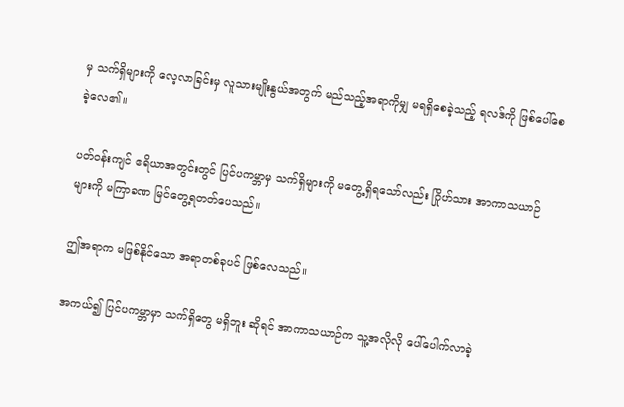မှ သက်ရှိများကို လေ့လာခြင်းမှ လူသားမျိုးနွယ်အတွက် မည်သည့်အရာကိုမျှ မရရှိစေခဲ့သည့် ရလဒ်ကို ဖြစ်ပေါ်စေခဲ့လေ၏။

ပတ်ဝန်းကျင် ဧရိယာအတွင်းတွင် ပြင်ပကမ္ဘာမှ သက်ရှိများကို မတွေ့ရှိရသော်လည်း ဂြိုဟ်သား အာကာသယာဉ်များကို မကြာခဏ မြင်တွေ့ရတတ်ပေသည်။

ဤအရာက မဖြစ်နိုင်သော အရာတစ်ခုပင် ဖြစ်လေသည်။

အကယ်၍ ပြင်ပကမ္ဘာမှာ သက်ရှိတွေ မရှိဘူး ဆိုရင် အာကာသယာဉ်က သူ့အလိုလို ပေါ်ပေါက်လာခဲ့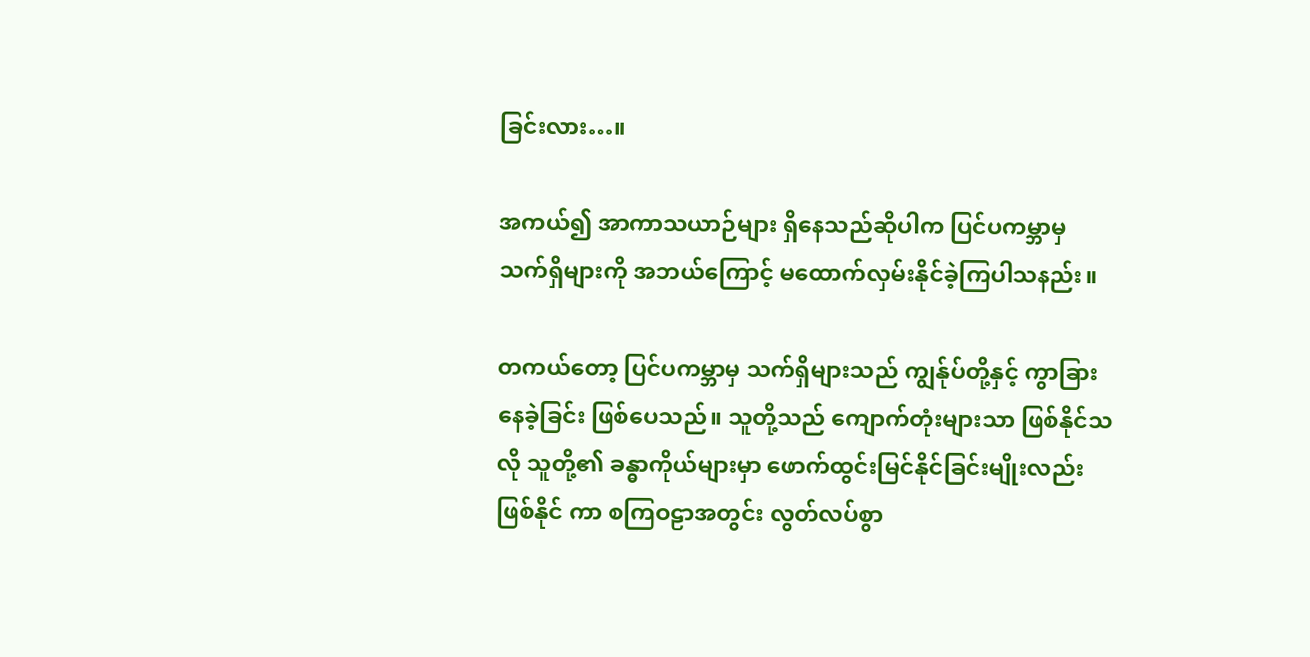ခြင်းလား…။

အကယ်၍ အာကာသယာဉ်များ ရှိနေသည်ဆိုပါက ပြင်ပကမ္ဘာမှ သက်ရှိများကို အဘယ်ကြောင့် မထောက်လှမ်းနိုင်ခဲ့ကြပါသနည်း။

တကယ်တော့ ပြင်ပကမ္ဘာမှ သက်ရှိများသည် ကျွန်ုပ်တို့နှင့် ကွာခြားနေခဲ့ခြင်း ဖြစ်ပေသည်။ သူတို့သည် ကျောက်တုံးများသာ ဖြစ်နိုင်သလို သူတို့၏ ခန္ဓာကိုယ်များမှာ ဖောက်ထွင်းမြင်နိုင်ခြင်းမျိုးလည်း ဖြစ်နိုင် ကာ စကြဝဠာအတွင်း လွတ်လပ်စွာ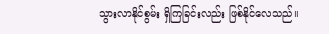သွားလာနိုင်စွမ်း ရှိကြခြင်းလည်း ဖြစ်နိုင်လေသည်။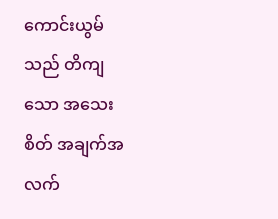ကောင်းယွမ်သည် တိကျသော အသေးစိတ် အချက်အလက်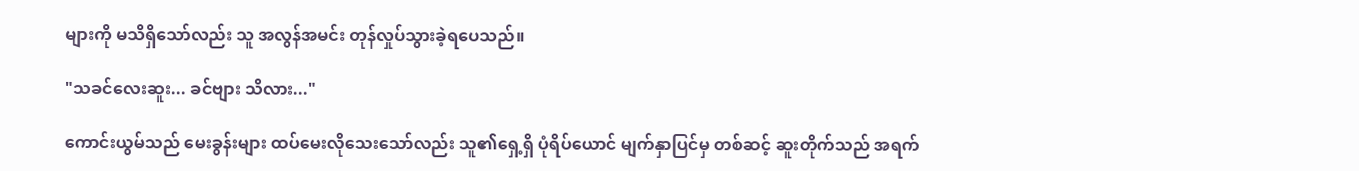များကို မသိရှိသော်လည်း သူ အလွန်အမင်း တုန်လှုပ်သွားခဲ့ရပေသည်။

"သခင်လေးဆူး... ခင်ဗျား သိလား..."

ကောင်းယွမ်သည် မေးခွန်းများ ထပ်မေးလိုသေးသော်လည်း သူ၏ရှေ့ရှိ ပုံရိပ်ယောင် မျက်နှာပြင်မှ တစ်ဆင့် ဆူးတိုက်သည် အရက်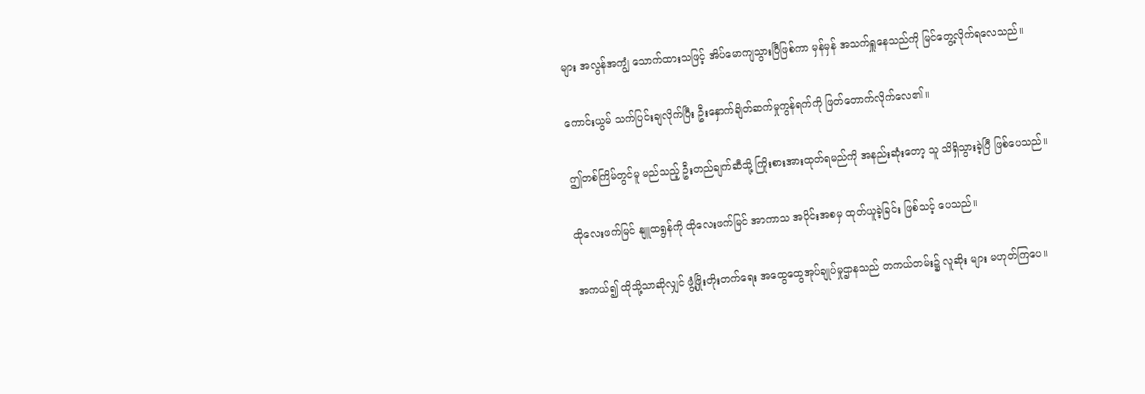များ အလွန်အကျွံ သောက်ထားသဖြင့် အိပ်မောကျသွားပြီဖြစ်ကာ မှန်မှန် အသက်ရှူနေသည်ကို မြင်တွေ့လိုက်ရလေသည်။

ကောင်းယွမ် သက်ပြင်းချလိုက်ပြီး ဦးနှောက်ချိတ်ဆက်မှုကွန်ရက်ကို ဖြတ်တောက်လိုက်လေ၏။

ဤတစ်ကြိမ်တွင်မူ မည်သည့် ဦးတည်ချက်ဆီသို့ ကြိုးစားအားထုတ်ရမည်ကို အနည်းဆုံးတော့ သူ သိရှိသွားခဲ့ပြီ ဖြစ်ပေသည်။

ထိုလေးဖက်မြင် နျူထရွန်ကို ထိုလေးဖက်မြင် အာကာသ အပိုင်းအစမှ ထုတ်ယူခဲ့ခြင်း ဖြစ်သင့် ပေသည်။

အကယ်၍ ထိုသို့သာဆိုလျှင် ဖွံ့ဖြိုးတိုးတက်ရေး အထွေထွေအုပ်ချုပ်မှုဌာနသည် တကယ်တမ်း၌ လူဆိုး များ မဟုတ်ကြပေ။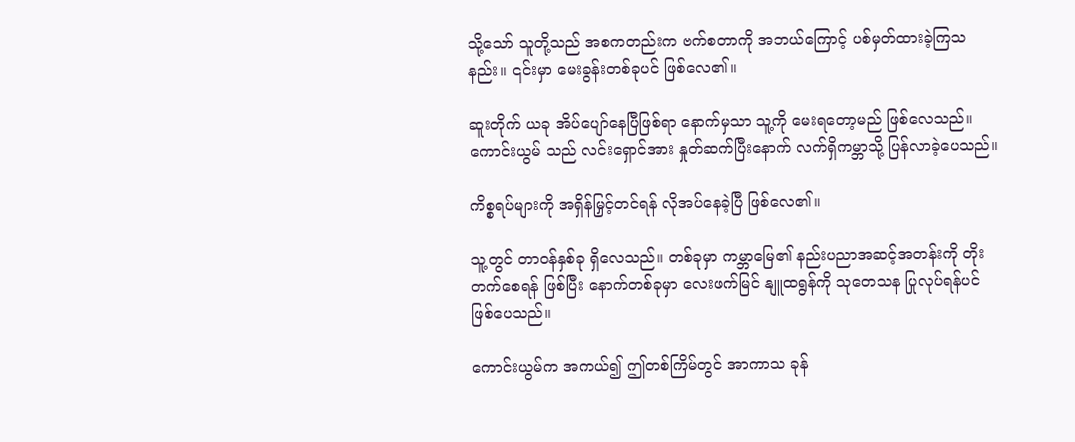သို့သော် သူတို့သည် အစကတည်းက ဗက်စတာကို အဘယ်ကြောင့် ပစ်မှတ်ထားခဲ့ကြသနည်း။ ၎င်းမှာ မေးခွန်းတစ်ခုပင် ဖြစ်လေ၏။

ဆူးတိုက် ယခု အိပ်ပျော်နေပြီဖြစ်ရာ နောက်မှသာ သူ့ကို မေးရတော့မည် ဖြစ်လေသည်။ ကောင်းယွမ် သည် လင်းရှောင်အား နှုတ်ဆက်ပြီးနောက် လက်ရှိကမ္ဘာသို့ ပြန်လာခဲ့ပေသည်။

ကိစ္စရပ်များကို အရှိန်မြှင့်တင်ရန် လိုအပ်နေခဲ့ပြီ ဖြစ်လေ၏။

သူ့တွင် တာဝန်နှစ်ခု ရှိလေသည်။ တစ်ခုမှာ ကမ္ဘာမြေ၏ နည်းပညာအဆင့်အတန်းကို တိုးတက်စေရန် ဖြစ်ပြီး နောက်တစ်ခုမှာ လေးဖက်မြင် နျူထရွန်ကို သုတေသန ပြုလုပ်ရန်ပင် ဖြစ်ပေသည်။

ကောင်းယွမ်က အကယ်၍ ဤတစ်ကြိမ်တွင် အာကာသ ခုန်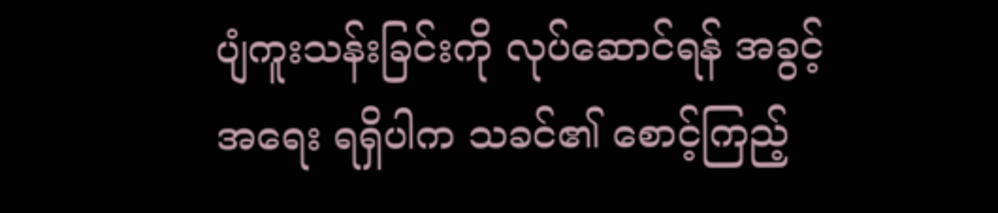ပျံကူးသန်းခြင်းကို လုပ်ဆောင်ရန် အခွင့် အရေး ရရှိပါက သခင်၏ စောင့်ကြည့်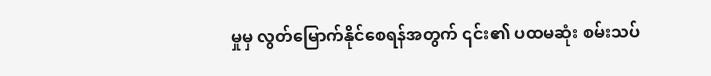မှုမှ လွတ်မြောက်နိုင်စေရန်အတွက် ၎င်း၏ ပထမဆုံး စမ်းသပ်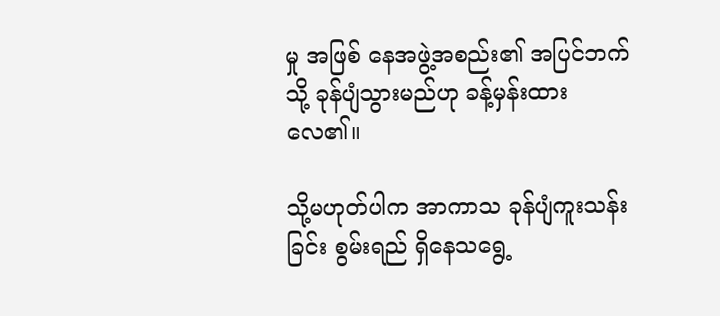မှု အဖြစ် နေအဖွဲ့အစည်း၏ အပြင်ဘက်သို့ ခုန်ပျံသွားမည်ဟု ခန့်မှန်းထားလေ၏။

သို့မဟုတ်ပါက အာကာသ ခုန်ပျံကူးသန်းခြင်း စွမ်းရည် ရှိနေသရွေ့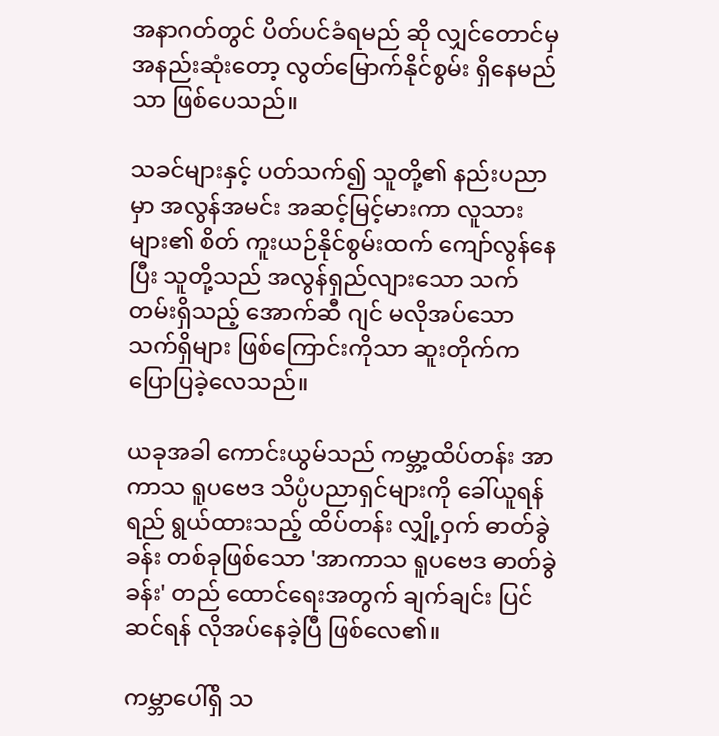အနာဂတ်တွင် ပိတ်ပင်ခံရမည် ဆို လျှင်တောင်မှ အနည်းဆုံးတော့ လွတ်မြောက်နိုင်စွမ်း ရှိနေမည်သာ ဖြစ်ပေသည်။

သခင်များနှင့် ပတ်သက်၍ သူတို့၏ နည်းပညာမှာ အလွန်အမင်း အဆင့်မြင့်မားကာ လူသားများ၏ စိတ် ကူးယဉ်နိုင်စွမ်းထက် ကျော်လွန်နေပြီး သူတို့သည် အလွန်ရှည်လျားသော သက်တမ်းရှိသည့် အောက်ဆီ ဂျင် မလိုအပ်သော သက်ရှိများ ဖြစ်ကြောင်းကိုသာ ဆူးတိုက်က ပြောပြခဲ့လေသည်။

ယခုအခါ ကောင်းယွမ်သည် ကမ္ဘာ့ထိပ်တန်း အာကာသ ရူပဗေဒ သိပ္ပံပညာရှင်များကို ခေါ်ယူရန် ရည် ရွယ်ထားသည့် ထိပ်တန်း လျှို့ဝှက် ဓာတ်ခွဲခန်း တစ်ခုဖြစ်သော 'အာကာသ ရူပဗေဒ ဓာတ်ခွဲခန်း' တည် ထောင်ရေးအတွက် ချက်ချင်း ပြင်ဆင်ရန် လိုအပ်နေခဲ့ပြီ ဖြစ်လေ၏။

ကမ္ဘာပေါ်ရှိ သ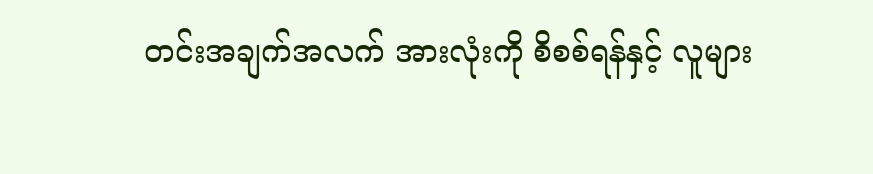တင်းအချက်အလက် အားလုံးကို စိစစ်ရန်နှင့် လူများ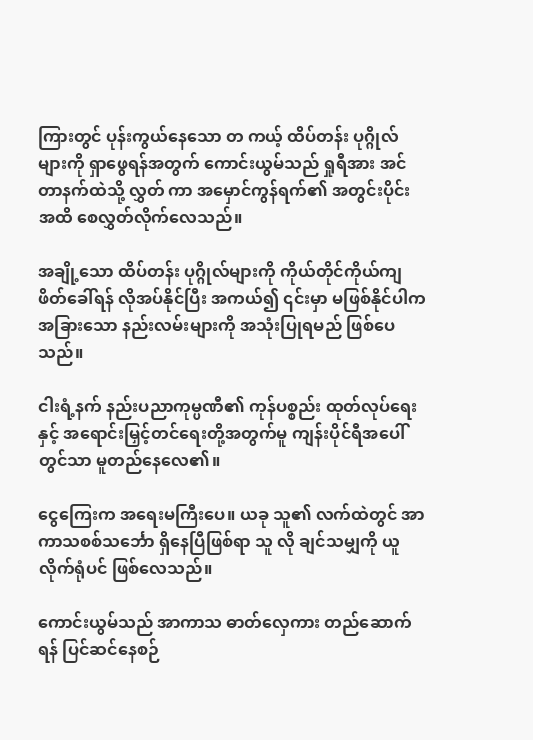ကြားတွင် ပုန်းကွယ်နေသော တ ကယ့် ထိပ်တန်း ပုဂ္ဂိုလ်များကို ရှာဖွေရန်အတွက် ကောင်းယွမ်သည် ရှုရီအား အင်တာနက်ထဲသို့ လွှတ် ကာ အမှောင်ကွန်ရက်၏ အတွင်းပိုင်းအထိ စေလွှတ်လိုက်လေသည်။

အချို့သော ထိပ်တန်း ပုဂ္ဂိုလ်များကို ကိုယ်တိုင်ကိုယ်ကျ ဖိတ်ခေါ်ရန် လိုအပ်နိုင်ပြီး အကယ်၍ ၎င်းမှာ မဖြစ်နိုင်ပါက အခြားသော နည်းလမ်းများကို အသုံးပြုရမည် ဖြစ်ပေသည်။

ငါးရံ့နက် နည်းပညာကုမ္ပဏီ၏ ကုန်ပစ္စည်း ထုတ်လုပ်ရေးနှင့် အရောင်းမြှင့်တင်ရေးတို့အတွက်မူ ကျန်းပိုင်ရီအပေါ်တွင်သာ မူတည်နေလေ၏။

ငွေကြေးက အရေးမကြီးပေ။ ယခု သူ၏ လက်ထဲတွင် အာကာသစစ်သင်္ဘော ရှိနေပြီဖြစ်ရာ သူ လို ချင်သမျှကို ယူလိုက်ရုံပင် ဖြစ်လေသည်။

ကောင်းယွမ်သည် အာကာသ ဓာတ်လှေကား တည်ဆောက်ရန် ပြင်ဆင်နေစဉ်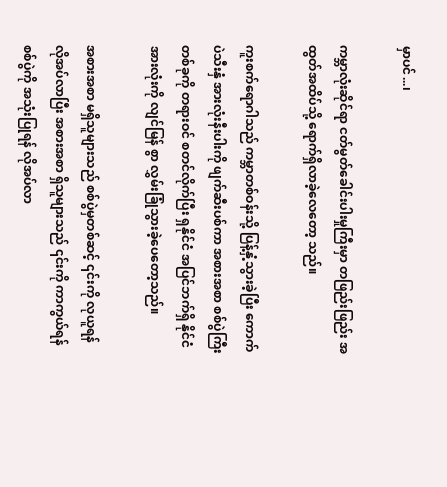မှာပင်...၊

ကမ္ဘာလုံးဆိုင်ရာ ငတ်မွတ်ခေါင်းပါးမှုကြီးမှာ တဖြည်းဖြည်း အထွတ်အထိပ်သို့ ရောက်ရှိလာခဲ့လေတော့ သည်။

ကူးစက်ရောဂါသည် ကမ္ဘာတစ်ဝန်းသို့ ပြန့်နှံ့သွားခဲ့ပြီး ကောက်ပဲသီးနှံ အားလုံးနီးပါးကို ဖျက်ဆီးပစ်ကာ အစားအစာ စစ်ပွဲကြီးတစ်ခုကို တရားဝင် စတင်လိုက်ပြီး ရှနိုင်ငံ အပြင်ဘက်ရှိ နိုင်ငံအားလုံးကို လျင်မြန် စွာ လွှမ်းခြုံသွားခဲ့ပေတော့သည်။

အစားအစာ မရှိသူများသည် စစ်ပွဲမှတစ်ဆင့် ၎င်းကို လုယူရန် လိုအပ်လာပြီး အစားအစာ ရှိသူများသည် ၎င်းကို ကာကွယ်ရန် စစ်ပွဲကို အသုံးပြုရန် လိုအပ်လာ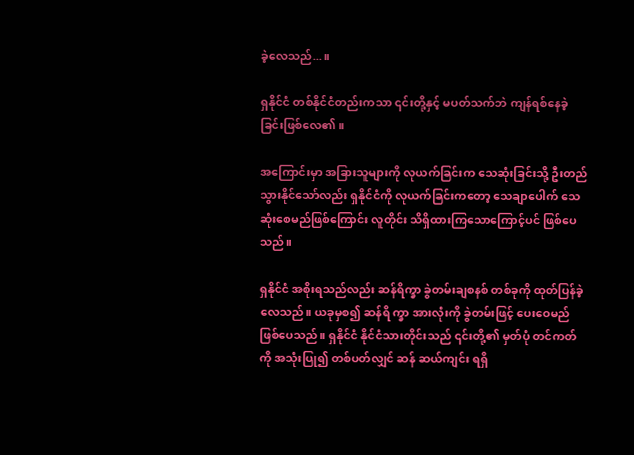ခဲ့လေသည်...။

ရှနိုင်ငံ တစ်နိုင်ငံတည်းကသာ ၎င်းတို့နှင့် မပတ်သက်ဘဲ ကျန်ရစ်နေခဲ့ခြင်းဖြစ်လေ၏။

အကြောင်းမှာ အခြားသူများကို လုယက်ခြင်းက သေဆုံးခြင်းသို့ ဦးတည်သွားနိုင်သော်လည်း ရှနိုင်ငံကို လုယက်ခြင်းကတော့ သေချာပေါက် သေဆုံးစေမည်ဖြစ်ကြောင်း လူတိုင်း သိရှိထားကြသောကြောင့်ပင် ဖြစ်ပေသည်။

ရှနိုင်ငံ အစိုးရသည်လည်း ဆန်ရိက္ခာ ခွဲတမ်းချစနစ် တစ်ခုကို ထုတ်ပြန်ခဲ့လေသည်။ ယခုမှစ၍ ဆန်ရိ က္ခာ အားလုံးကို ခွဲတမ်းဖြင့် ပေးဝေမည် ဖြစ်ပေသည်။ ရှနိုင်ငံ နိုင်ငံသားတိုင်းသည် ၎င်းတို့၏ မှတ်ပုံ တင်ကတ်ကို အသုံးပြု၍ တစ်ပတ်လျှင် ဆန် ဆယ်ကျင်း ရရှိ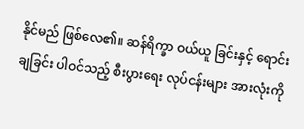နိုင်မည် ဖြစ်လေ၏။ ဆန်ရိက္ခာ ဝယ်ယူ ခြင်းနှင့် ရောင်းချခြင်း ပါဝင်သည့် စီးပွားရေး လုပ်ငန်းများ အားလုံးကို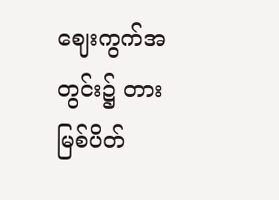ဈေးကွက်အတွင်း၌ တားမြစ်ပိတ်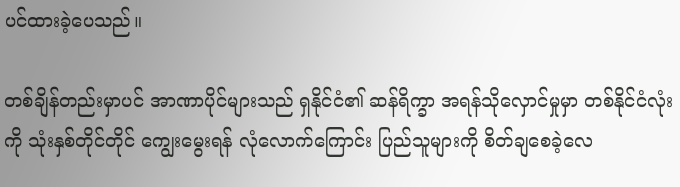ပင်ထားခဲ့ပေသည်။

တစ်ချိန်တည်းမှာပင် အာဏာပိုင်များသည် ရှနိုင်ငံ၏ ဆန်ရိက္ခာ အရန်သိုလှောင်မှုမှာ တစ်နိုင်ငံလုံးကို သုံးနှစ်တိုင်တိုင် ကျွေးမွေးရန် လုံလောက်ကြောင်း ပြည်သူများကို စိတ်ချစေခဲ့လေ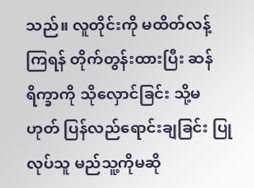သည်။ လူတိုင်းကို မထိတ်လန့်ကြရန် တိုက်တွန်းထားပြီး ဆန်ရိက္ခာကို သိုလှောင်ခြင်း သို့မဟုတ် ပြန်လည်ရောင်းချခြင်း ပြုလုပ်သူ မည်သူ့ကိုမဆို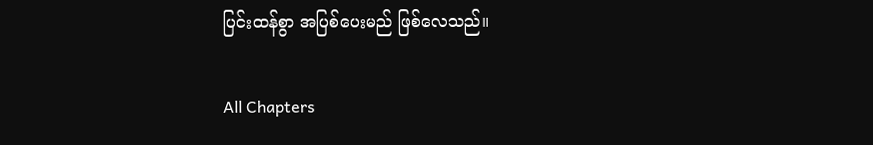ပြင်းထန်စွာ အပြစ်ပေးမည် ဖြစ်လေသည်။

All Chapters